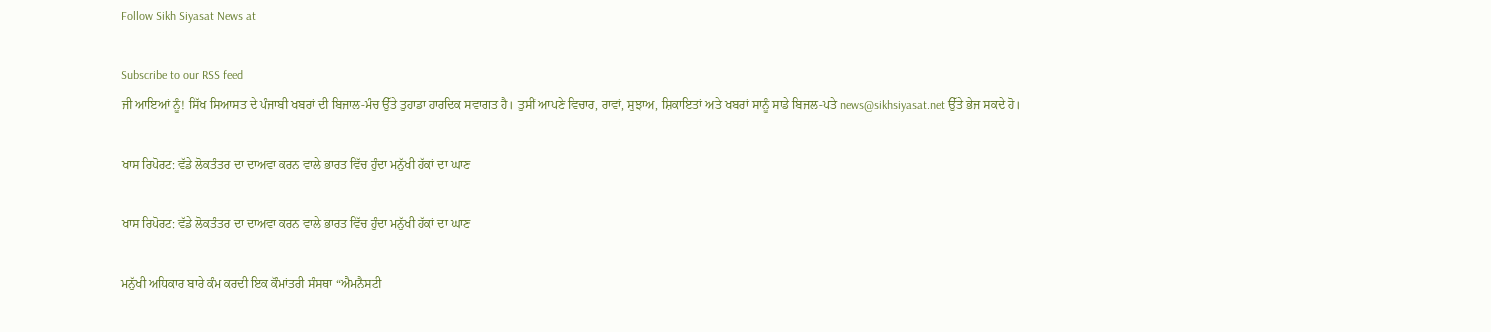Follow Sikh Siyasat News at

Subscribe to our RSS feed
ਜੀ ਆਇਆਂ ਨੂੰ! ਸਿੱਖ ਸਿਆਸਤ ਦੇ ਪੰਜਾਬੀ ਖਬਰਾਂ ਦੀ ਬਿਜਾਲ-ਮੰਚ ਉੱਤੇ ਤੁਹਾਡਾ ਹਾਰਦਿਕ ਸਵਾਗਤ ਹੈ। ਤੁਸੀਂ ਆਪਣੇ ਵਿਚਾਰ, ਰਾਵਾਂ, ਸੁਝਾਅ, ਸ਼ਿਕਾਇਤਾਂ ਅਤੇ ਖਬਰਾਂ ਸਾਨੂੰ ਸਾਡੇ ਬਿਜਲ-ਪਤੇ news@sikhsiyasat.net ਉੱਤੇ ਭੇਜ ਸਕਦੇ ਹੋ।

ਖਾਸ ਰਿਪੋਰਟ: ਵੱਡੇ ਲੋਕਤੰਤਰ ਦਾ ਦਾਅਵਾ ਕਰਨ ਵਾਲੇ ਭਾਰਤ ਵਿੱਚ ਹੁੰਦਾ ਮਨੁੱਖੀ ਹੱਕਾਂ ਦਾ ਘਾਣ

ਖਾਸ ਰਿਪੋਰਟ: ਵੱਡੇ ਲੋਕਤੰਤਰ ਦਾ ਦਾਅਵਾ ਕਰਨ ਵਾਲੇ ਭਾਰਤ ਵਿੱਚ ਹੁੰਦਾ ਮਨੁੱਖੀ ਹੱਕਾਂ ਦਾ ਘਾਣ

ਮਨੁੱਖੀ ਅਧਿਕਾਰ ਬਾਰੇ ਕੰਮ ਕਰਦੀ ਇਕ ਕੌਮਾਂਤਰੀ ਸੰਸਥਾ “ਐਮਨੈਸਟੀ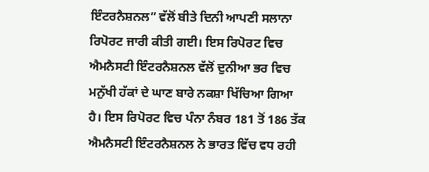ਇੰਟਰਨੈਸ਼ਨਲ” ਵੱਲੋਂ ਬੀਤੇ ਦਿਨੀ ਆਪਣੀ ਸਲਾਨਾ ਰਿਪੋਰਟ ਜਾਰੀ ਕੀਤੀ ਗਈ। ਇਸ ਰਿਪੋਰਟ ਵਿਚ ਐਮਨੈਸਟੀ ਇੰਟਰਨੈਸ਼ਨਲ ਵੱਲੋਂ ਦੁਨੀਆ ਭਰ ਵਿਚ ਮਨੁੱਖੀ ਹੱਕਾਂ ਦੇ ਘਾਣ ਬਾਰੇ ਨਕਸ਼ਾ ਖਿੱਚਿਆ ਗਿਆ ਹੈ। ਇਸ ਰਿਪੋਰਟ ਵਿਚ ਪੰਨਾ ਨੰਬਰ 181 ਤੋਂ 186 ਤੱਕ ਐਮਨੈਸਟੀ ਇੰਟਰਨੈਸ਼ਨਲ ਨੇ ਭਾਰਤ ਵਿੱਚ ਵਧ ਰਹੀ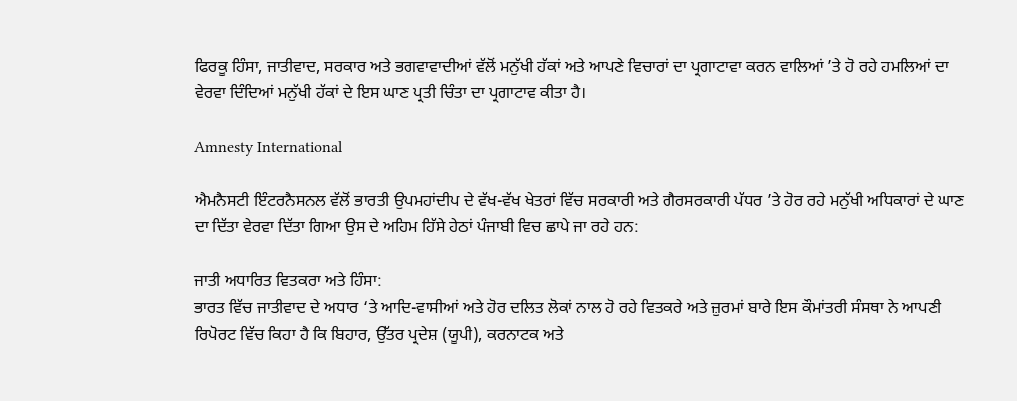ਫਿਰਕੂ ਹਿੰਸਾ, ਜਾਤੀਵਾਦ, ਸਰਕਾਰ ਅਤੇ ਭਗਵਾਵਾਦੀਆਂ ਵੱਲੋਂ ਮਨੁੱਖੀ ਹੱਕਾਂ ਅਤੇ ਆਪਣੇ ਵਿਚਾਰਾਂ ਦਾ ਪ੍ਰਗਾਟਾਵਾ ਕਰਨ ਵਾਲਿਆਂ ’ਤੇ ਹੋ ਰਹੇ ਹਮਲਿਆਂ ਦਾ ਵੇਰਵਾ ਦਿੰਦਿਆਂ ਮਨੁੱਖੀ ਹੱਕਾਂ ਦੇ ਇਸ ਘਾਣ ਪ੍ਰਤੀ ਚਿੰਤਾ ਦਾ ਪ੍ਰਗਾਟਾਵ ਕੀਤਾ ਹੈ।

Amnesty International

ਐਮਨੈਸਟੀ ਇੰਟਰਨੈਸਨਲ ਵੱਲੋਂ ਭਾਰਤੀ ਉਪਮਹਾਂਦੀਪ ਦੇ ਵੱਖ-ਵੱਖ ਖੇਤਰਾਂ ਵਿੱਚ ਸਰਕਾਰੀ ਅਤੇ ਗੈਰਸਰਕਾਰੀ ਪੱਧਰ ’ਤੇ ਹੋਰ ਰਹੇ ਮਨੁੱਖੀ ਅਧਿਕਾਰਾਂ ਦੇ ਘਾਣ ਦਾ ਦਿੱਤਾ ਵੇਰਵਾ ਦਿੱਤਾ ਗਿਆ ਉਸ ਦੇ ਅਹਿਮ ਹਿੱਸੇ ਹੇਠਾਂ ਪੰਜਾਬੀ ਵਿਚ ਛਾਪੇ ਜਾ ਰਹੇ ਹਨ:

ਜਾਤੀ ਅਧਾਰਿਤ ਵਿਤਕਰਾ ਅਤੇ ਹਿੰਸਾ:
ਭਾਰਤ ਵਿੱਚ ਜਾਤੀਵਾਦ ਦੇ ਅਧਾਰ ‘ਤੇ ਆਦਿ-ਵਾਸੀਆਂ ਅਤੇ ਹੋਰ ਦਲਿਤ ਲੋਕਾਂ ਨਾਲ ਹੋ ਰਹੇ ਵਿਤਕਰੇ ਅਤੇ ਜ਼ੁਰਮਾਂ ਬਾਰੇ ਇਸ ਕੌਮਾਂਤਰੀ ਸੰਸਥਾ ਨੇ ਆਪਣੀ ਰਿਪੋਰਟ ਵਿੱਚ ਕਿਹਾ ਹੈ ਕਿ ਬਿਹਾਰ, ਉੱਤਰ ਪ੍ਰਦੇਸ਼ (ਯੂਪੀ), ਕਰਨਾਟਕ ਅਤੇ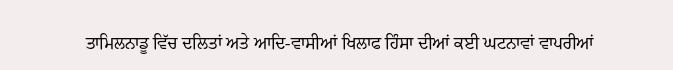ਤਾਮਿਲਨਾਡੂ ਵਿੱਚ ਦਲਿਤਾਂ ਅਤੇ ਆਦਿ-ਵਾਸੀਆਂ ਖਿਲਾਫ ਹਿੰਸਾ ਦੀਆਂ ਕਈ ਘਟਨਾਵਾਂ ਵਾਪਰੀਆਂ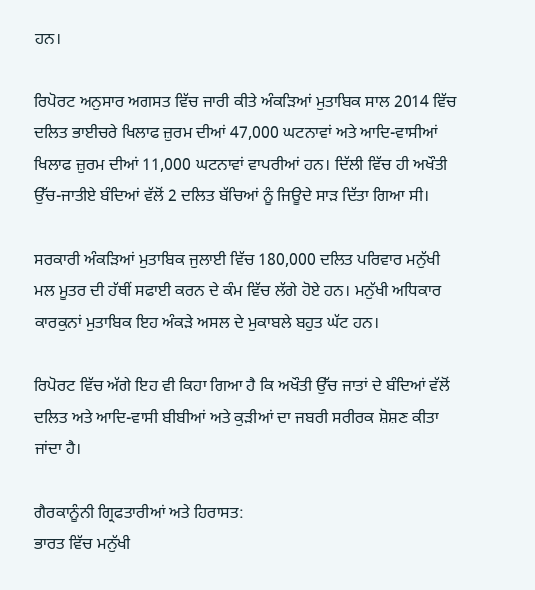ਹਨ।

ਰਿਪੋਰਟ ਅਨੁਸਾਰ ਅਗਸਤ ਵਿੱਚ ਜਾਰੀ ਕੀਤੇ ਅੰਕੜਿਆਂ ਮੁਤਾਬਿਕ ਸਾਲ 2014 ਵਿੱਚ ਦਲਿਤ ਭਾਈਚਰੇ ਖਿਲਾਫ ਜ਼ੁਰਮ ਦੀਆਂ 47,000 ਘਟਨਾਵਾਂ ਅਤੇ ਆਦਿ-ਵਾਸੀਆਂ ਖਿਲਾਫ ਜ਼ੁਰਮ ਦੀਆਂ 11,000 ਘਟਨਾਵਾਂ ਵਾਪਰੀਆਂ ਹਨ। ਦਿੱਲੀ ਵਿੱਚ ਹੀ ਅਖੌਤੀ ਉੱਚ-ਜਾਤੀਏ ਬੰਦਿਆਂ ਵੱਲੋਂ 2 ਦਲਿਤ ਬੱਚਿਆਂ ਨੂੰ ਜਿਊਦੇ ਸਾੜ ਦਿੱਤਾ ਗਿਆ ਸੀ।

ਸਰਕਾਰੀ ਅੰਕੜਿਆਂ ਮੁਤਾਬਿਕ ਜੁਲਾਈ ਵਿੱਚ 180,000 ਦਲਿਤ ਪਰਿਵਾਰ ਮਨੁੱਖੀ ਮਲ ਮੂਤਰ ਦੀ ਹੱਥੀਂ ਸਫਾਈ ਕਰਨ ਦੇ ਕੰਮ ਵਿੱਚ ਲੱਗੇ ਹੋਏ ਹਨ। ਮਨੁੱਖੀ ਅਧਿਕਾਰ ਕਾਰਕੁਨਾਂ ਮੁਤਾਬਿਕ ਇਹ ਅੰਕੜੇ ਅਸਲ ਦੇ ਮੁਕਾਬਲੇ ਬਹੁਤ ਘੱਟ ਹਨ।

ਰਿਪੋਰਟ ਵਿੱਚ ਅੱਗੇ ਇਹ ਵੀ ਕਿਹਾ ਗਿਆ ਹੈ ਕਿ ਅਖੌਤੀ ਉੱਚ ਜਾਤਾਂ ਦੇ ਬੰਦਿਆਂ ਵੱਲੋਂ ਦਲਿਤ ਅਤੇ ਆਦਿ-ਵਾਸੀ ਬੀਬੀਆਂ ਅਤੇ ਕੁੜੀਆਂ ਦਾ ਜਬਰੀ ਸਰੀਰਕ ਸ਼ੋਸ਼ਣ ਕੀਤਾ ਜਾਂਦਾ ਹੈ।

ਗੈਰਕਾਨੂੰਨੀ ਗ੍ਰਿਫਤਾਰੀਆਂ ਅਤੇ ਹਿਰਾਸਤ:
ਭਾਰਤ ਵਿੱਚ ਮਨੁੱਖੀ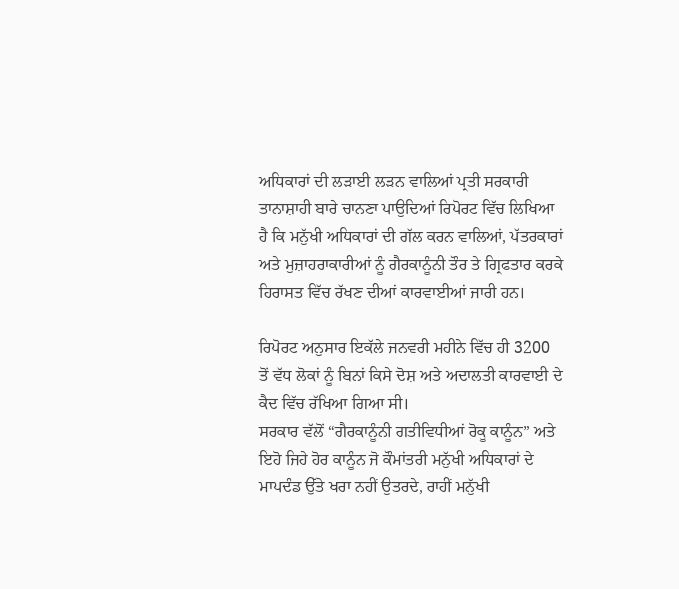ਅਧਿਕਾਰਾਂ ਦੀ ਲੜਾਈ ਲੜਨ ਵਾਲਿਆਂ ਪ੍ਰਤੀ ਸਰਕਾਰੀ ਤਾਨਾਸ਼ਾਹੀ ਬਾਰੇ ਚਾਨਣਾ ਪਾਉਦਿਆਂ ਰਿਪੋਰਟ ਵਿੱਚ ਲਿਖਿਆ ਹੈ ਕਿ ਮਨੁੱਖੀ ਅਧਿਕਾਰਾਂ ਦੀ ਗੱਲ ਕਰਨ ਵਾਲਿਆਂ, ਪੱਤਰਕਾਰਾਂ ਅਤੇ ਮੁਜ਼ਾਹਰਾਕਾਰੀਆਂ ਨੂੰ ਗੈਰਕਾਨੂੰਨੀ ਤੌਰ ਤੇ ਗ੍ਰਿਫਤਾਰ ਕਰਕੇ ਹਿਰਾਸਤ ਵਿੱਚ ਰੱਖਣ ਦੀਆਂ ਕਾਰਵਾਈਆਂ ਜਾਰੀ ਹਨ।

ਰਿਪੋਰਟ ਅਨੁਸਾਰ ਇਕੱਲੇ ਜਨਵਰੀ ਮਹੀਨੇ ਵਿੱਚ ਹੀ 3200 ਤੋਂ ਵੱਧ ਲੋਕਾਂ ਨੂੰ ਬਿਨਾਂ ਕਿਸੇ ਦੋਸ਼ ਅਤੇ ਅਦਾਲਤੀ ਕਾਰਵਾਈ ਦੇ ਕੈਦ ਵਿੱਚ ਰੱਖਿਆ ਗਿਆ ਸੀ।
ਸਰਕਾਰ ਵੱਲੋਂ “ਗੈਰਕਾਨੂੰਨੀ ਗਤੀਵਿਧੀਆਂ ਰੋਕੂ ਕਾਨੂੰਨ” ਅਤੇ ਇਹੋ ਜਿਹੇ ਹੋਰ ਕਾਨੂੰਨ ਜੋ ਕੌਮਾਂਤਰੀ ਮਨੁੱਖੀ ਅਧਿਕਾਰਾਂ ਦੇ ਮਾਪਦੰਡ ਉੱਤੇ ਖਰਾ ਨਹੀਂ ਉਤਰਦੇ, ਰਾਹੀਂ ਮਨੁੱਖੀ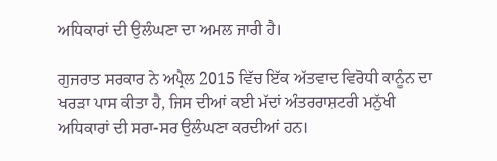ਅਧਿਕਾਰਾਂ ਦੀ ਉਲੰਘਣਾ ਦਾ ਅਮਲ ਜਾਰੀ ਹੈ।

ਗੁਜਰਾਤ ਸਰਕਾਰ ਨੇ ਅਪ੍ਰੈਲ 2015 ਵਿੱਚ ਇੱਕ ਅੱਤਵਾਦ ਵਿਰੋਧੀ ਕਾਨੂੰਨ ਦਾ ਖਰੜਾ ਪਾਸ ਕੀਤਾ ਹੈ, ਜਿਸ ਦੀਆਂ ਕਈ ਮੱਦਾਂ ਅੰਤਰਰਾਸ਼ਟਰੀ ਮਨੁੱਖੀ ਅਧਿਕਾਰਾਂ ਦੀ ਸਰਾ-ਸਰ ਉਲੰਘਣਾ ਕਰਦੀਆਂ ਹਨ।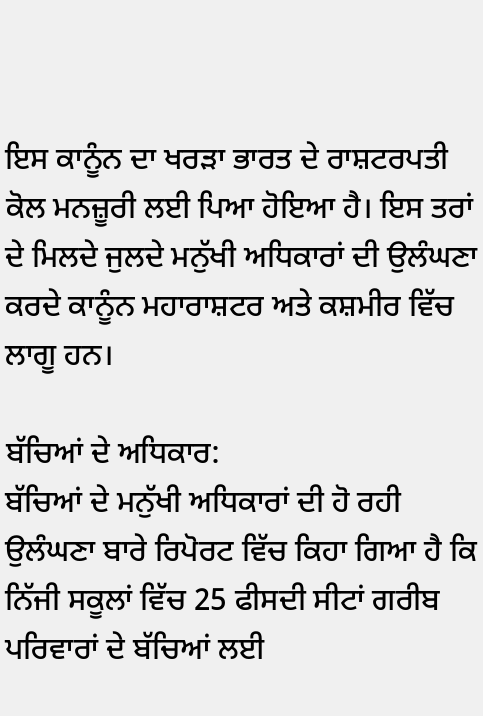ਇਸ ਕਾਨੂੰਨ ਦਾ ਖਰੜਾ ਭਾਰਤ ਦੇ ਰਾਸ਼ਟਰਪਤੀ ਕੋਲ ਮਨਜ਼ੂਰੀ ਲਈ ਪਿਆ ਹੋਇਆ ਹੈ। ਇਸ ਤਰਾਂ ਦੇ ਮਿਲਦੇ ਜੁਲਦੇ ਮਨੁੱਖੀ ਅਧਿਕਾਰਾਂ ਦੀ ਉਲੰਘਣਾ ਕਰਦੇ ਕਾਨੂੰਨ ਮਹਾਰਾਸ਼ਟਰ ਅਤੇ ਕਸ਼ਮੀਰ ਵਿੱਚ ਲਾਗੂ ਹਨ।

ਬੱਚਿਆਂ ਦੇ ਅਧਿਕਾਰ:
ਬੱਚਿਆਂ ਦੇ ਮਨੁੱਖੀ ਅਧਿਕਾਰਾਂ ਦੀ ਹੋ ਰਹੀ ਉਲੰਘਣਾ ਬਾਰੇ ਰਿਪੋਰਟ ਵਿੱਚ ਕਿਹਾ ਗਿਆ ਹੈ ਕਿ ਨਿੱਜੀ ਸਕੂਲਾਂ ਵਿੱਚ 25 ਫੀਸਦੀ ਸੀਟਾਂ ਗਰੀਬ ਪਰਿਵਾਰਾਂ ਦੇ ਬੱਚਿਆਂ ਲਈ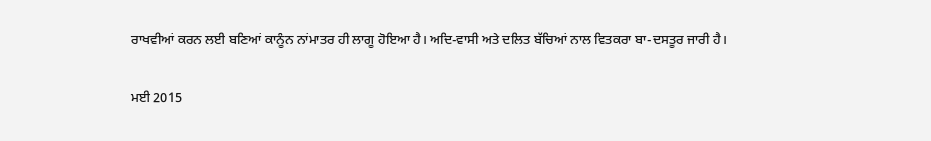ਰਾਖਵੀਆਂ ਕਰਨ ਲਈ ਬਣਿਆਂ ਕਾਨੂੰਨ ਨਾਂਮਾਤਰ ਹੀ ਲਾਗੂ ਹੋਇਆ ਹੈ। ਅਦਿ-ਵਾਸੀ ਅਤੇ ਦਲਿਤ ਬੱਚਿਆਂ ਨਾਲ ਵਿਤਕਰਾ ਬਾ-ਦਸਤੂਰ ਜਾਰੀ ਹੈ।

ਮਈ 2015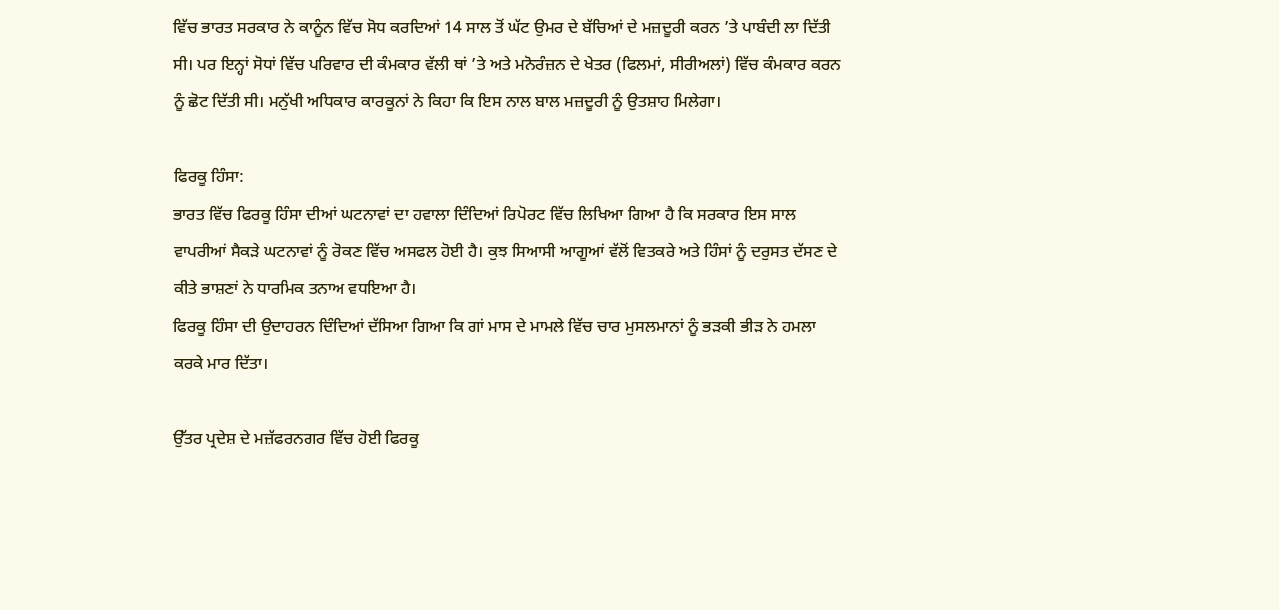ਵਿੱਚ ਭਾਰਤ ਸਰਕਾਰ ਨੇ ਕਾਨੂੰਨ ਵਿੱਚ ਸੋਧ ਕਰਦਿਆਂ 14 ਸਾਲ ਤੋਂ ਘੱਟ ਉਮਰ ਦੇ ਬੱਚਿਆਂ ਦੇ ਮਜ਼ਦੂਰੀ ਕਰਨ ’ਤੇ ਪਾਬੰਦੀ ਲਾ ਦਿੱਤੀ ਸੀ। ਪਰ ਇਨ੍ਹਾਂ ਸੋਧਾਂ ਵਿੱਚ ਪਰਿਵਾਰ ਦੀ ਕੰਮਕਾਰ ਵੱਲੀ ਥਾਂ ’ਤੇ ਅਤੇ ਮਨੋਰੰਜ਼ਨ ਦੇ ਖੇਤਰ (ਫਿਲਮਾਂ, ਸੀਰੀਅਲਾਂ) ਵਿੱਚ ਕੰਮਕਾਰ ਕਰਨ ਨੂੰ ਛੋਟ ਦਿੱਤੀ ਸੀ। ਮਨੁੱਖੀ ਅਧਿਕਾਰ ਕਾਰਕੂਨਾਂ ਨੇ ਕਿਹਾ ਕਿ ਇਸ ਨਾਲ ਬਾਲ ਮਜ਼ਦੂਰੀ ਨੂੰ ਉਤਸ਼ਾਹ ਮਿਲੇਗਾ।

ਫਿਰਕੂ ਹਿੰਸਾ:
ਭਾਰਤ ਵਿੱਚ ਫਿਰਕੂ ਹਿੰਸਾ ਦੀਆਂ ਘਟਨਾਵਾਂ ਦਾ ਹਵਾਲਾ ਦਿੰਦਿਆਂ ਰਿਪੋਰਟ ਵਿੱਚ ਲਿਖਿਆ ਗਿਆ ਹੈ ਕਿ ਸਰਕਾਰ ਇਸ ਸਾਲ ਵਾਪਰੀਆਂ ਸੈਕੜੇ ਘਟਨਾਵਾਂ ਨੂੰ ਰੋਕਣ ਵਿੱਚ ਅਸਫਲ ਹੋਈ ਹੈ। ਕੁਝ ਸਿਆਸੀ ਆਗੂਆਂ ਵੱਲੋਂ ਵਿਤਕਰੇ ਅਤੇ ਹਿੰਸਾਂ ਨੂੰ ਦਰੁਸਤ ਦੱਸਣ ਦੇ ਕੀਤੇ ਭਾਸ਼ਣਾਂ ਨੇ ਧਾਰਮਿਕ ਤਨਾਅ ਵਧਇਆ ਹੈ।
ਫਿਰਕੂ ਹਿੰਸਾ ਦੀ ਉਦਾਹਰਨ ਦਿੰਦਿਆਂ ਦੱਸਿਆ ਗਿਆ ਕਿ ਗਾਂ ਮਾਸ ਦੇ ਮਾਮਲੇ ਵਿੱਚ ਚਾਰ ਮੁਸਲਮਾਨਾਂ ਨੂੰ ਭੜਕੀ ਭੀੜ ਨੇ ਹਮਲਾ ਕਰਕੇ ਮਾਰ ਦਿੱਤਾ।

ਉੱਤਰ ਪ੍ਰਦੇਸ਼ ਦੇ ਮਜ਼ੱਫਰਨਗਰ ਵਿੱਚ ਹੋਈ ਫਿਰਕੂ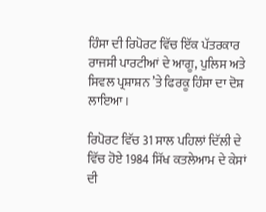ਹਿੰਸਾ ਦੀ ਰਿਪੋਰਟ ਵਿੱਚ ਇੱਕ ਪੱਤਰਕਾਰ ਰਾਜਸੀ ਪਾਰਟੀਆਂ ਦੇ ਆਗੂ, ਪੁਲਿਸ ਅਤੇ ਸਿਵਲ ਪ੍ਰਸ਼ਾਸ਼ਨ ’ਤੇ ਫਿਰਕੂ ਹਿੰਸਾ ਦਾ ਦੋਸ਼ ਲਾਇਆ।

ਰਿਪੋਰਟ ਵਿੱਚ 31 ਸਾਲ ਪਹਿਲਾਂ ਦਿੱਲੀ ਦੇ ਵਿੱਚ ਹੋਏ 1984 ਸਿੱਖ ਕਤਲੇਆਮ ਦੇ ਕੇਸਾਂ ਦੀ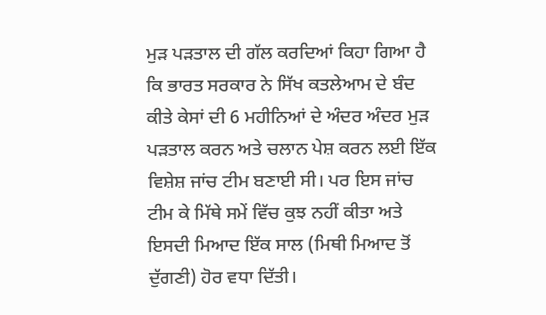ਮੁੜ ਪੜਤਾਲ ਦੀ ਗੱਲ ਕਰਦਿਆਂ ਕਿਹਾ ਗਿਆ ਹੈ ਕਿ ਭਾਰਤ ਸਰਕਾਰ ਨੇ ਸਿੱਖ ਕਤਲੇਆਮ ਦੇ ਬੰਦ ਕੀਤੇ ਕੇਸਾਂ ਦੀ 6 ਮਹੀਨਿਆਂ ਦੇ ਅੰਦਰ ਅੰਦਰ ਮੁੜ ਪੜਤਾਲ ਕਰਨ ਅਤੇ ਚਲਾਨ ਪੇਸ਼ ਕਰਨ ਲਈ ਇੱਕ ਵਿਸ਼ੇਸ਼ ਜਾਂਚ ਟੀਮ ਬਣਾਈ ਸੀ। ਪਰ ਇਸ ਜਾਂਚ ਟੀਮ ਕੇ ਮਿੱਥੇ ਸਮੇਂ ਵਿੱਚ ਕੁਝ ਨਹੀਂ ਕੀਤਾ ਅਤੇ ਇਸਦੀ ਮਿਆਦ ਇੱਕ ਸਾਲ (ਮਿਥੀ ਮਿਆਦ ਤੋਂ ਦੁੱਗਣੀ) ਹੋਰ ਵਧਾ ਦਿੱਤੀ।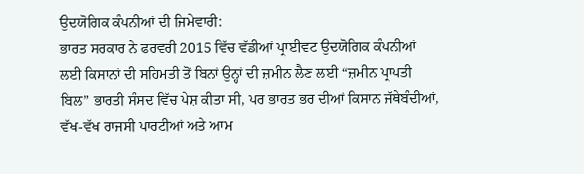ਉਦਯੋਗਿਕ ਕੰਪਨੀਆਂ ਦੀ ਜਿਮੇਵਾਰੀ:
ਭਾਰਤ ਸਰਕਾਰ ਨੇ ਫਰਵਰੀ 2015 ਵਿੱਚ ਵੱਡੀਆਂ ਪ੍ਰਾਈਵਟ ਉਦਯੋਗਿਕ ਕੰਪਨੀਆਂ ਲਈ ਕਿਸਾਨਾਂ ਦੀ ਸਹਿਮਤੀ ਤੋਂ ਬਿਨਾਂ ਉਨ੍ਹਾਂ ਦੀ ਜ਼ਮੀਨ ਲੈਣ ਲਈ “ਜ਼ਮੀਨ ਪ੍ਰਾਪਤੀ ਬਿਲ” ਭਾਰਤੀ ਸੰਸਦ ਵਿੱਚ ਪੇਸ਼ ਕੀਤਾ ਸੀ, ਪਰ ਭਾਰਤ ਭਰ ਦੀਆਂ ਕਿਸਾਨ ਜੱਥੇਬੰਦੀਆਂ, ਵੱਖ-ਵੱਖ ਰਾਜਸੀ ਪਾਰਟੀਆਂ ਅਤੇ ਆਮ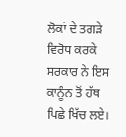ਲੋਕਾਂ ਦੇ ਤਗੜੇ ਵਿਰੋਧ ਕਰਕੇ ਸਰਕਾਰ ਨੇ ਇਸ ਕਾਨੂੰਨ ਤੋਂ ਹੱਥ ਪਿਛੇ ਖਿੱਚ ਲਏ।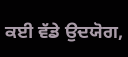ਕਈ ਵੱਡੇ ਉਦਯੋਗ,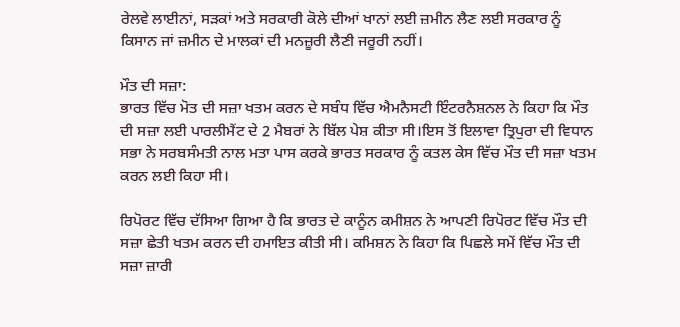ਰੇਲਵੇ ਲਾਈਨਾਂ, ਸੜਕਾਂ ਅਤੇ ਸਰਕਾਰੀ ਕੋਲੇ ਦੀਆਂ ਖਾਨਾਂ ਲਈ ਜ਼ਮੀਨ ਲੈਣ ਲਈ ਸਰਕਾਰ ਨੂੰ ਕਿਸਾਨ ਜਾਂ ਜ਼ਮੀਨ ਦੇ ਮਾਲਕਾਂ ਦੀ ਮਨਜ਼ੂਰੀ ਲੈਣੀ ਜਰੂਰੀ ਨਹੀਂ।

ਮੌਤ ਦੀ ਸਜ਼ਾ:
ਭਾਰਤ ਵਿੱਚ ਮੋਤ ਦੀ ਸਜ਼ਾ ਖਤਮ ਕਰਨ ਦੇ ਸਬੰਧ ਵਿੱਚ ਐਮਨੈਸਟੀ ਇੰਟਰਨੈਸ਼ਨਲ ਨੇ ਕਿਹਾ ਕਿ ਮੌਤ ਦੀ ਸਜ਼ਾ ਲਈ ਪਾਰਲੀਮੈਂਟ ਦੇ 2 ਮੈਬਰਾਂ ਨੇ ਬਿੱਲ ਪੇਸ਼ ਕੀਤਾ ਸੀ।ਇਸ ਤੋਂ ਇਲਾਵਾ ਤ੍ਰਿਪੁਰਾ ਦੀ ਵਿਧਾਨ ਸਭਾ ਨੇ ਸਰਬਸੰਮਤੀ ਨਾਲ ਮਤਾ ਪਾਸ ਕਰਕੇ ਭਾਰਤ ਸਰਕਾਰ ਨੂੰ ਕਤਲ ਕੇਸ ਵਿੱਚ ਮੌਤ ਦੀ ਸਜ਼ਾ ਖਤਮ ਕਰਨ ਲਈ ਕਿਹਾ ਸੀ।

ਰਿਪੋਰਟ ਵਿੱਚ ਦੱਸਿਆ ਗਿਆ ਹੈ ਕਿ ਭਾਰਤ ਦੇ ਕਾਨੂੰਨ ਕਮੀਸ਼ਨ ਨੇ ਆਪਣੀ ਰਿਪੋਰਟ ਵਿੱਚ ਮੌਤ ਦੀ ਸਜ਼ਾ ਛੇਤੀ ਖਤਮ ਕਰਨ ਦੀ ਹਮਾਇਤ ਕੀਤੀ ਸੀ। ਕਮਿਸ਼ਨ ਨੇ ਕਿਹਾ ਕਿ ਪਿਛਲੇ ਸਮੇਂ ਵਿੱਚ ਮੌਤ ਦੀ ਸਜ਼ਾ ਜ਼ਾਰੀ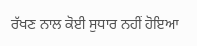ਰੱਖਣ ਨਾਲ ਕੋਈ ਸੁਧਾਰ ਨਹੀਂ ਹੋਇਆ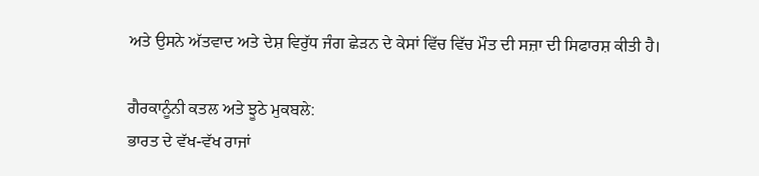ਅਤੇ ਉਸਨੇ ਅੱਤਵਾਦ ਅਤੇ ਦੇਸ਼ ਵਿਰੁੱਧ ਜੰਗ ਛੇੜਨ ਦੇ ਕੇਸਾਂ ਵਿੱਚ ਵਿੱਚ ਮੌਤ ਦੀ ਸਜ਼ਾ ਦੀ ਸਿਫਾਰਸ਼ ਕੀਤੀ ਹੈ।

ਗੈਰਕਾਨੂੰਨੀ ਕਤਲ ਅਤੇ ਝੂਠੇ ਮੁਕਬਲੇ:
ਭਾਰਤ ਦੇ ਵੱਖ-ਵੱਖ ਰਾਜਾਂ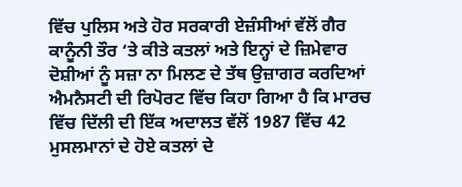ਵਿੱਚ ਪੁਲਿਸ ਅਤੇ ਹੋਰ ਸਰਕਾਰੀ ਏਜ਼ੰਸੀਆਂ ਵੱਲੋਂ ਗੈਰ ਕਾਨੂੰਨੀ ਤੌਰ ‘ਤੇ ਕੀਤੇ ਕਤਲਾਂ ਅਤੇ ਇਨ੍ਹਾਂ ਦੇ ਜ਼ਿਮੇਵਾਰ ਦੋਸ਼ੀਆਂ ਨੂੰ ਸਜ਼ਾ ਨਾ ਮਿਲਣ ਦੇ ਤੱਥ ਉਜ਼ਾਗਰ ਕਰਦਿਆਂ ਐਮਨੈਸਟੀ ਦੀ ਰਿਪੋਰਟ ਵਿੱਚ ਕਿਹਾ ਗਿਆ ਹੈ ਕਿ ਮਾਰਚ ਵਿੱਚ ਦਿੱਲੀ ਦੀ ਇੱਕ ਅਦਾਲਤ ਵੱਲੋਂ 1987 ਵਿੱਚ 42 ਮੁਸਲਮਾਨਾਂ ਦੇ ਹੋਏ ਕਤਲਾਂ ਦੇ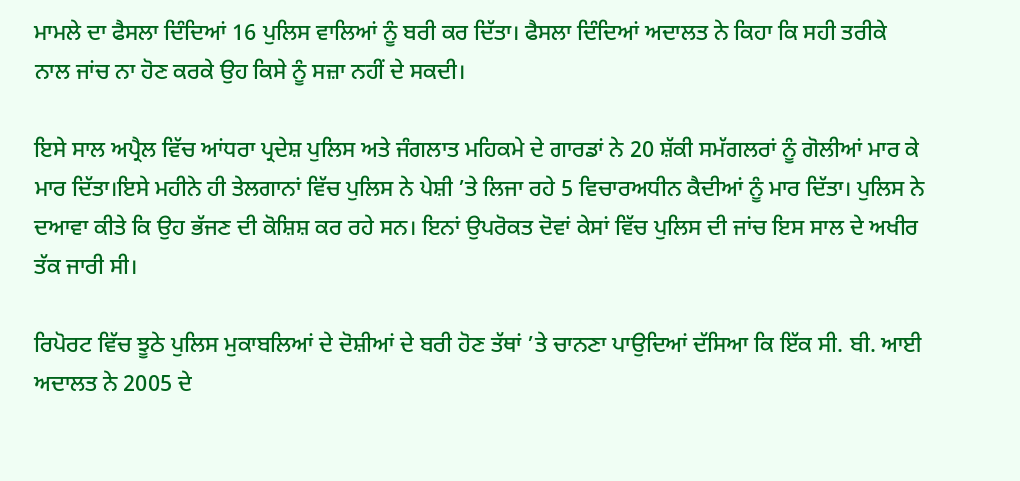ਮਾਮਲੇ ਦਾ ਫੈਸਲਾ ਦਿੰਦਿਆਂ 16 ਪੁਲਿਸ ਵਾਲਿਆਂ ਨੂੰ ਬਰੀ ਕਰ ਦਿੱਤਾ। ਫੈਸਲਾ ਦਿੰਦਿਆਂ ਅਦਾਲਤ ਨੇ ਕਿਹਾ ਕਿ ਸਹੀ ਤਰੀਕੇ ਨਾਲ ਜਾਂਚ ਨਾ ਹੋਣ ਕਰਕੇ ਉਹ ਕਿਸੇ ਨੂੰ ਸਜ਼ਾ ਨਹੀਂ ਦੇ ਸਕਦੀ।

ਇਸੇ ਸਾਲ ਅਪ੍ਰੈਲ ਵਿੱਚ ਆਂਧਰਾ ਪ੍ਰਦੇਸ਼ ਪੁਲਿਸ ਅਤੇ ਜੰਗਲਾਤ ਮਹਿਕਮੇ ਦੇ ਗਾਰਡਾਂ ਨੇ 20 ਸ਼ੱਕੀ ਸਮੱਗਲਰਾਂ ਨੂੰ ਗੋਲੀਆਂ ਮਾਰ ਕੇ ਮਾਰ ਦਿੱਤਾ।ਇਸੇ ਮਹੀਨੇ ਹੀ ਤੇਲਗਾਨਾਂ ਵਿੱਚ ਪੁਲਿਸ ਨੇ ਪੇਸ਼ੀ ’ਤੇ ਲਿਜਾ ਰਹੇ 5 ਵਿਚਾਰਅਧੀਨ ਕੈਦੀਆਂ ਨੂੰ ਮਾਰ ਦਿੱਤਾ। ਪੁਲਿਸ ਨੇ ਦਆਵਾ ਕੀਤੇ ਕਿ ਉਹ ਭੱਜਣ ਦੀ ਕੋਸ਼ਿਸ਼ ਕਰ ਰਹੇ ਸਨ। ਇਨਾਂ ਉਪਰੋਕਤ ਦੋਵਾਂ ਕੇਸਾਂ ਵਿੱਚ ਪੁਲਿਸ ਦੀ ਜਾਂਚ ਇਸ ਸਾਲ ਦੇ ਅਖੀਰ ਤੱਕ ਜਾਰੀ ਸੀ।

ਰਿਪੋਰਟ ਵਿੱਚ ਝੂਠੇ ਪੁਲਿਸ ਮੁਕਾਬਲਿਆਂ ਦੇ ਦੋਸ਼ੀਆਂ ਦੇ ਬਰੀ ਹੋਣ ਤੱਥਾਂ ’ਤੇ ਚਾਨਣਾ ਪਾਉਦਿਆਂ ਦੱਸਿਆ ਕਿ ਇੱਕ ਸੀ. ਬੀ. ਆਈ ਅਦਾਲਤ ਨੇ 2005 ਦੇ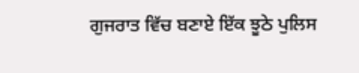ਗੁਜਰਾਤ ਵਿੱਚ ਬਣਾਏ ਇੱਕ ਝੂਠੇ ਪੁਲਿਸ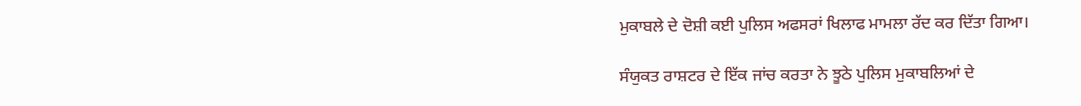ਮੁਕਾਬਲੇ ਦੇ ਦੋਸ਼ੀ ਕਈ ਪੁਲਿਸ ਅਫਸਰਾਂ ਖਿਲਾਫ ਮਾਮਲਾ ਰੱਦ ਕਰ ਦਿੱਤਾ ਗਿਆ।

ਸੰਯੁਕਤ ਰਾਸ਼ਟਰ ਦੇ ਇੱਕ ਜਾਂਚ ਕਰਤਾ ਨੇ ਝੂਠੇ ਪੁਲਿਸ ਮੁਕਾਬਲਿਆਂ ਦੇ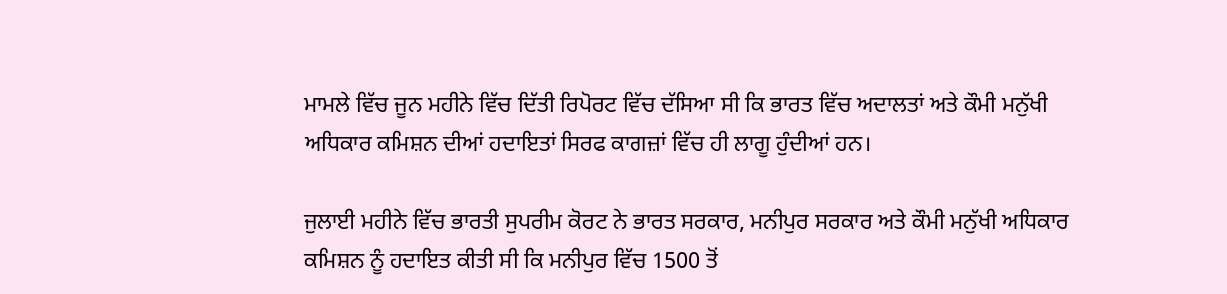ਮਾਮਲੇ ਵਿੱਚ ਜੂਨ ਮਹੀਨੇ ਵਿੱਚ ਦਿੱਤੀ ਰਿਪੋਰਟ ਵਿੱਚ ਦੱਸਿਆ ਸੀ ਕਿ ਭਾਰਤ ਵਿੱਚ ਅਦਾਲਤਾਂ ਅਤੇ ਕੌਮੀ ਮਨੁੱਖੀ ਅਧਿਕਾਰ ਕਮਿਸ਼ਨ ਦੀਆਂ ਹਦਾਇਤਾਂ ਸਿਰਫ ਕਾਗਜ਼ਾਂ ਵਿੱਚ ਹੀ ਲਾਗੂ ਹੁੰਦੀਆਂ ਹਨ।

ਜੁਲਾਈ ਮਹੀਨੇ ਵਿੱਚ ਭਾਰਤੀ ਸੁਪਰੀਮ ਕੋਰਟ ਨੇ ਭਾਰਤ ਸਰਕਾਰ, ਮਨੀਪੁਰ ਸਰਕਾਰ ਅਤੇ ਕੌਮੀ ਮਨੁੱਖੀ ਅਧਿਕਾਰ ਕਮਿਸ਼ਨ ਨੂੰ ਹਦਾਇਤ ਕੀਤੀ ਸੀ ਕਿ ਮਨੀਪੁਰ ਵਿੱਚ 1500 ਤੋਂ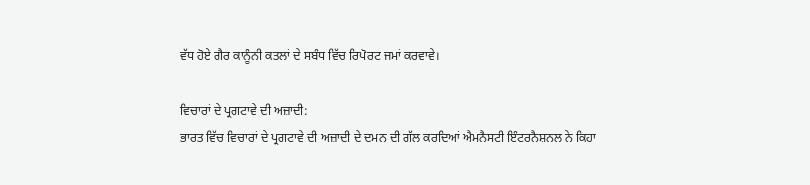ਵੱਧ ਹੋਏ ਗੈਰ ਕਾਨੂੰਨੀ ਕਤਲਾਂ ਦੇ ਸਬੰਧ ਵਿੱਚ ਰਿਪੋਰਟ ਜਮਾਂ ਕਰਵਾਵੇ।

ਵਿਚਾਰਾਂ ਦੇ ਪ੍ਰਗਟਾਵੇ ਦੀ ਅਜ਼ਾਦੀ:
ਭਾਰਤ ਵਿੱਚ ਵਿਚਾਰਾਂ ਦੇ ਪ੍ਰਗਟਾਵੇ ਦੀ ਅਜ਼ਾਦੀ ਦੇ ਦਮਨ ਦੀ ਗੱਲ ਕਰਦਿਆਂ ਐਮਨੈਸਟੀ ਇੰਟਰਨੈਸ਼ਨਲ ਨੇ ਕਿਹਾ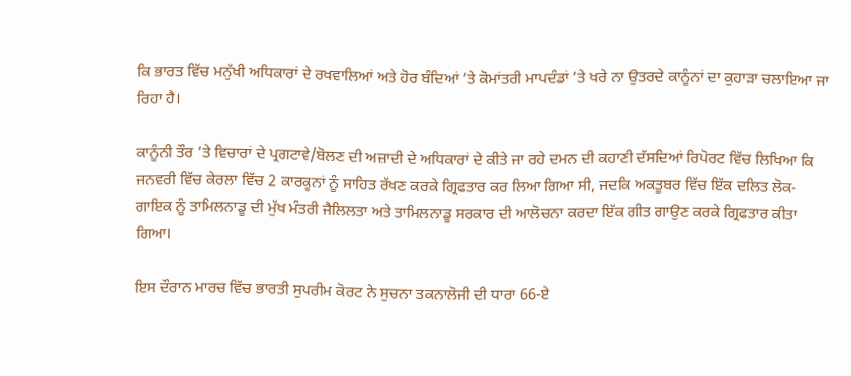ਕਿ ਭਾਰਤ ਵਿੱਚ ਮਨੁੱਖੀ ਅਧਿਕਾਰਾਂ ਦੇ ਰਖਵਾਲਿਆਂ ਅਤੇ ਹੋਰ ਬੰਦਿਆਂ ’ਤੇ ਕੋਮਾਂਤਰੀ ਮਾਪਦੰਡਾਂ ’ਤੇ ਖਰੇ ਨਾ ਉਤਰਦੇ ਕਾਨੂੰਨਾਂ ਦਾ ਕੁਹਾੜਾ ਚਲਾਇਆ ਜਾ ਰਿਹਾ ਹੈ।

ਕਾਨੂੰਨੀ ਤੌਰ ’ਤੇ ਵਿਚਾਰਾਂ ਦੇ ਪ੍ਰਗਟਾਵੇ/ਬੋਲਣ ਦੀ ਅਜ਼ਾਦੀ ਦੇ ਅਧਿਕਾਰਾਂ ਦੇ ਕੀਤੇ ਜਾ ਰਹੇ ਦਮਨ ਦੀ ਕਹਾਣੀ ਦੱਸਦਿਆਂ ਰਿਪੋਰਟ ਵਿੱਚ ਲਿਖਿਆ ਕਿ ਜਨਵਰੀ ਵਿੱਚ ਕੇਰਲਾ ਵਿੱਚ 2 ਕਾਰਕੂਨਾਂ ਨੂੰ ਸਾਹਿਤ ਰੱਖਣ ਕਰਕੇ ਗ੍ਰਿਫਤਾਰ ਕਰ ਲਿਆ ਗਿਆ ਸੀ, ਜਦਕਿ ਅਕਤੂਬਰ ਵਿੱਚ ਇੱਕ ਦਲਿਤ ਲੋਕ-ਗਾਇਕ ਨੂੰ ਤਾਮਿਲਨਾਡੂ ਦੀ ਮੁੱਖ ਮੰਤਰੀ ਜੈਲਿਲਤਾ ਅਤੇ ਤਾਮਿਲਨਾਡੂ ਸਰਕਾਰ ਦੀ ਆਲੋਚਨਾ ਕਰਦਾ ਇੱਕ ਗੀਤ ਗਾਉਣ ਕਰਕੇ ਗ੍ਰਿਫਤਾਰ ਕੀਤਾ ਗਿਆ।

ਇਸ ਦੌਰਾਨ ਮਾਰਚ ਵਿੱਚ ਭਾਰਤੀ ਸੁਪਰੀਮ ਕੋਰਟ ਨੇ ਸੁਚਨਾ ਤਕਨਾਲੋਜੀ ਦੀ ਧਾਰਾ 66-ਏ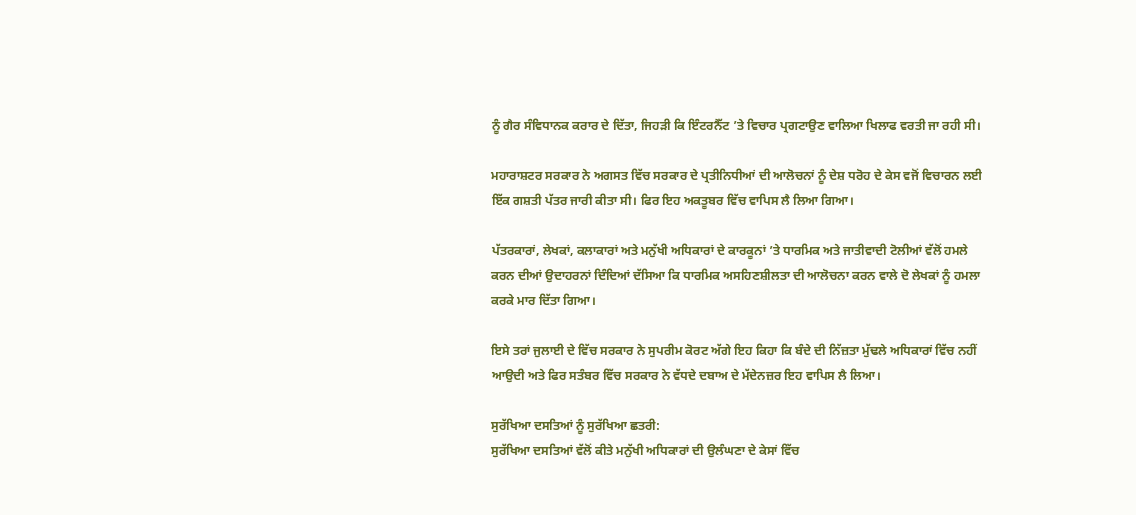ਨੂੰ ਗੈਰ ਸੰਵਿਧਾਨਕ ਕਰਾਰ ਦੇ ਦਿੱਤਾ, ਜਿਹੜੀ ਕਿ ਇੰਟਰਨੈੱਟ ’ਤੇ ਵਿਚਾਰ ਪ੍ਰਗਟਾਉਣ ਵਾਲਿਆ ਖਿਲਾਫ ਵਰਤੀ ਜਾ ਰਹੀ ਸੀ।

ਮਹਾਰਾਸ਼ਟਰ ਸਰਕਾਰ ਨੇ ਅਗਸਤ ਵਿੱਚ ਸਰਕਾਰ ਦੇ ਪ੍ਰਤੀਨਿਧੀਆਂ ਦੀ ਆਲੋਚਨਾਂ ਨੂੰ ਦੇਸ਼ ਧਰੋਹ ਦੇ ਕੇਸ ਵਜੋਂ ਵਿਚਾਰਨ ਲਈ ਇੱਕ ਗਸ਼ਤੀ ਪੱਤਰ ਜਾਰੀ ਕੀਤਾ ਸੀ। ਫਿਰ ਇਹ ਅਕਤੂਬਰ ਵਿੱਚ ਵਾਪਿਸ ਲੈ ਲਿਆ ਗਿਆ।

ਪੱਤਰਕਾਰਾਂ, ਲੇਖਕਾਂ, ਕਲਾਕਾਰਾਂ ਅਤੇ ਮਨੁੱਖੀ ਅਧਿਕਾਰਾਂ ਦੇ ਕਾਰਕੂਨਾਂ ’ਤੇ ਧਾਰਮਿਕ ਅਤੇ ਜਾਤੀਵਾਦੀ ਟੋਲੀਆਂ ਵੱਲੋਂ ਹਮਲੇ ਕਰਨ ਦੀਆਂ ਉਦਾਹਰਨਾਂ ਦਿੰਦਿਆਂ ਦੱਸਿਆ ਕਿ ਧਾਰਮਿਕ ਅਸਹਿਣਸ਼ੀਲਤਾ ਦੀ ਆਲੋਚਨਾ ਕਰਨ ਵਾਲੇ ਦੋ ਲੇਖਕਾਂ ਨੂੰ ਹਮਲਾ ਕਰਕੇ ਮਾਰ ਦਿੱਤਾ ਗਿਆ।

ਇਸੇ ਤਰਾਂ ਜੁਲਾਈ ਦੇ ਵਿੱਚ ਸਰਕਾਰ ਨੇ ਸੁਪਰੀਮ ਕੋਰਟ ਅੱਗੇ ਇਹ ਕਿਹਾ ਕਿ ਬੰਦੇ ਦੀ ਨਿੱਜ਼ਤਾ ਮੁੱਢਲੇ ਅਧਿਕਾਰਾਂ ਵਿੱਚ ਨਹੀਂ ਆਉਦੀ ਅਤੇ ਫਿਰ ਸਤੰਬਰ ਵਿੱਚ ਸਰਕਾਰ ਨੇ ਵੱਧਦੇ ਦਬਾਅ ਦੇ ਮੱਦੇਨਜ਼ਰ ਇਹ ਵਾਪਿਸ ਲੈ ਲਿਆ।

ਸੁਰੱਖਿਆ ਦਸਤਿਆਂ ਨੂੰ ਸੁਰੱਖਿਆ ਛਤਰੀ:
ਸੁਰੱਖਿਆ ਦਸਤਿਆਂ ਵੱਲੋਂ ਕੀਤੇ ਮਨੁੱਖੀ ਅਧਿਕਾਰਾਂ ਦੀ ਉਲੰਘਣਾ ਦੇ ਕੇਸਾਂ ਵਿੱਚ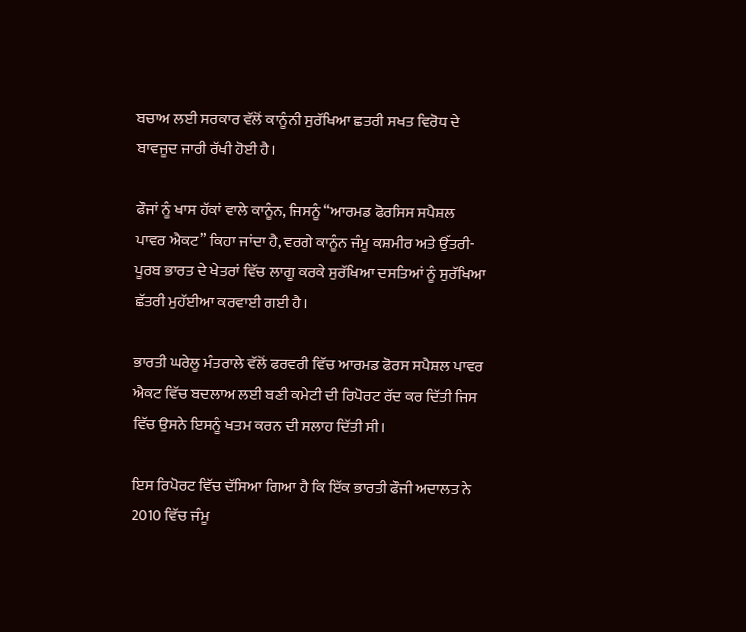ਬਚਾਅ ਲਈ ਸਰਕਾਰ ਵੱਲੋਂ ਕਾਨੂੰਨੀ ਸੁਰੱਖਿਆ ਛਤਰੀ ਸਖਤ ਵਿਰੋਧ ਦੇ ਬਾਵਜੂਦ ਜਾਰੀ ਰੱਖੀ ਹੋਈ ਹੈ।

ਫੌਜਾਂ ਨੂੰ ਖਾਸ ਹੱਕਾਂ ਵਾਲੇ ਕਾਨੂੰਨ, ਜਿਸਨੂੰ “ਆਰਮਡ ਫੋਰਸਿਸ ਸਪੈਸ਼ਲ ਪਾਵਰ ਐਕਟ” ਕਿਹਾ ਜਾਂਦਾ ਹੈ, ਵਰਗੇ ਕਾਨੂੰਨ ਜੰਮੂ ਕਸ਼ਮੀਰ ਅਤੇ ਉੱਤਰੀ-ਪੂਰਬ ਭਾਰਤ ਦੇ ਖੇਤਰਾਂ ਵਿੱਚ ਲਾਗੂ ਕਰਕੇ ਸੁਰੱਖਿਆ ਦਸਤਿਆਂ ਨੂੰ ਸੁਰੱਖਿਆ ਛੱਤਰੀ ਮੁਹੱਈਆ ਕਰਵਾਈ ਗਈ ਹੈ।

ਭਾਰਤੀ ਘਰੇਲੂ ਮੰਤਰਾਲੇ ਵੱਲੋਂ ਫਰਵਰੀ ਵਿੱਚ ਆਰਮਡ ਫੋਰਸ ਸਪੈਸ਼ਲ ਪਾਵਰ ਐਕਟ ਵਿੱਚ ਬਦਲਾਅ ਲਈ ਬਣੀ ਕਮੇਟੀ ਦੀ ਰਿਪੋਰਟ ਰੱਦ ਕਰ ਦਿੱਤੀ ਜਿਸ ਵਿੱਚ ਉਸਨੇ ਇਸਨੂੰ ਖਤਮ ਕਰਨ ਦੀ ਸਲਾਹ ਦਿੱਤੀ ਸੀ।

ਇਸ ਰਿਪੋਰਟ ਵਿੱਚ ਦੱਸਿਆ ਗਿਆ ਹੈ ਕਿ ਇੱਕ ਭਾਰਤੀ ਫੌਜੀ ਅਦਾਲਤ ਨੇ 2010 ਵਿੱਚ ਜੰਮੂ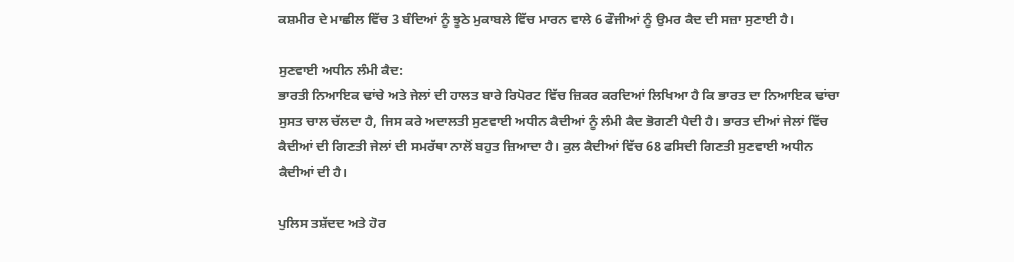ਕਸ਼ਮੀਰ ਦੇ ਮਾਛੀਲ ਵਿੱਚ 3 ਬੰਦਿਆਂ ਨੂੰ ਝੂਠੇ ਮੁਕਾਬਲੇ ਵਿੱਚ ਮਾਰਨ ਵਾਲੇ 6 ਫੌਜੀਆਂ ਨੂੰ ਉਮਰ ਕੈਦ ਦੀ ਸਜ਼ਾ ਸੁਣਾਈ ਹੈ।

ਸੁਣਵਾਈ ਅਧੀਨ ਲੰਮੀ ਕੈਦ:
ਭਾਰਤੀ ਨਿਆਇਕ ਢਾਂਚੇ ਅਤੇ ਜੇਲਾਂ ਦੀ ਹਾਲਤ ਬਾਰੇ ਰਿਪੋਰਟ ਵਿੱਚ ਜ਼ਿਕਰ ਕਰਦਿਆਂ ਲਿਖਿਆ ਹੈ ਕਿ ਭਾਰਤ ਦਾ ਨਿਆਇਕ ਢਾਂਚਾ ਸੁਸਤ ਚਾਲ ਚੱਲਦਾ ਹੈ, ਜਿਸ ਕਰੇ ਅਦਾਲਤੀ ਸੁਣਵਾਈ ਅਧੀਨ ਕੈਦੀਆਂ ਨੂੰ ਲੰਮੀ ਕੈਦ ਭੋਗਣੀ ਪੈਦੀ ਹੈ। ਭਾਰਤ ਦੀਆਂ ਜੇਲਾਂ ਵਿੱਚ ਕੈਦੀਆਂ ਦੀ ਗਿਣਤੀ ਜੇਲਾਂ ਦੀ ਸਮਰੱਥਾ ਨਾਲੋਂ ਬਹੁਤ ਜ਼ਿਆਦਾ ਹੈ। ਕੁਲ ਕੈਦੀਆਂ ਵਿੱਚ 68 ਫਸਿਦੀ ਗਿਣਤੀ ਸੁਣਵਾਈ ਅਧੀਨ ਕੈਦੀਆਂ ਦੀ ਹੈ।

ਪੁਲਿਸ ਤਸ਼ੱਦਦ ਅਤੇ ਹੋਰ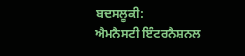ਬਦਸਲੂਕੀ:
ਐਮਨੈਸਟੀ ਇੰਟਰਨੈਸ਼ਨਲ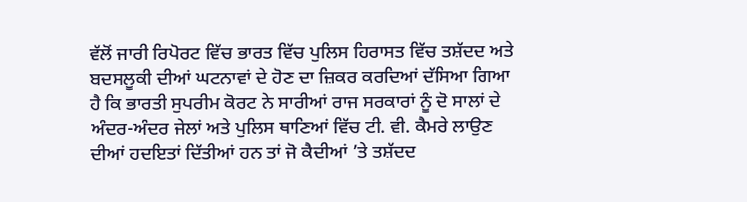ਵੱਲੋਂ ਜਾਰੀ ਰਿਪੋਰਟ ਵਿੱਚ ਭਾਰਤ ਵਿੱਚ ਪੁਲਿਸ ਹਿਰਾਸਤ ਵਿੱਚ ਤਸ਼ੱਦਦ ਅਤੇ ਬਦਸਲੂਕੀ ਦੀਆਂ ਘਟਨਾਵਾਂ ਦੇ ਹੋਣ ਦਾ ਜ਼ਿਕਰ ਕਰਦਿਆਂ ਦੱਸਿਆ ਗਿਆ ਹੈ ਕਿ ਭਾਰਤੀ ਸੁਪਰੀਮ ਕੋਰਟ ਨੇ ਸਾਰੀਆਂ ਰਾਜ ਸਰਕਾਰਾਂ ਨੂੰ ਦੋ ਸਾਲਾਂ ਦੇ ਅੰਦਰ-ਅੰਦਰ ਜੇਲਾਂ ਅਤੇ ਪੁਲਿਸ ਥਾਣਿਆਂ ਵਿੱਚ ਟੀ. ਵੀ. ਕੈਮਰੇ ਲਾਉਣ ਦੀਆਂ ਹਦਇਤਾਂ ਦਿੱਤੀਆਂ ਹਨ ਤਾਂ ਜੋ ਕੈਦੀਆਂ ’ਤੇ ਤਸ਼ੱਦਦ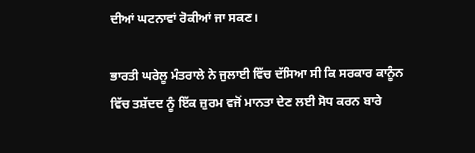ਦੀਆਂ ਘਟਨਾਵਾਂ ਰੋਕੀਆਂ ਜਾ ਸਕਣ।

ਭਾਰਤੀ ਘਰੇਲੂ ਮੰਤਰਾਲੇ ਨੇ ਜੁਲਾਈ ਵਿੱਚ ਦੱਸਿਆ ਸੀ ਕਿ ਸਰਕਾਰ ਕਾਨੂੰਨ ਵਿੱਚ ਤਸ਼ੱਦਦ ਨੂੰ ਇੱਕ ਜ਼ੁਰਮ ਵਜੋਂ ਮਾਨਤਾ ਦੇਣ ਲਈ ਸੋਧ ਕਰਨ ਬਾਰੇ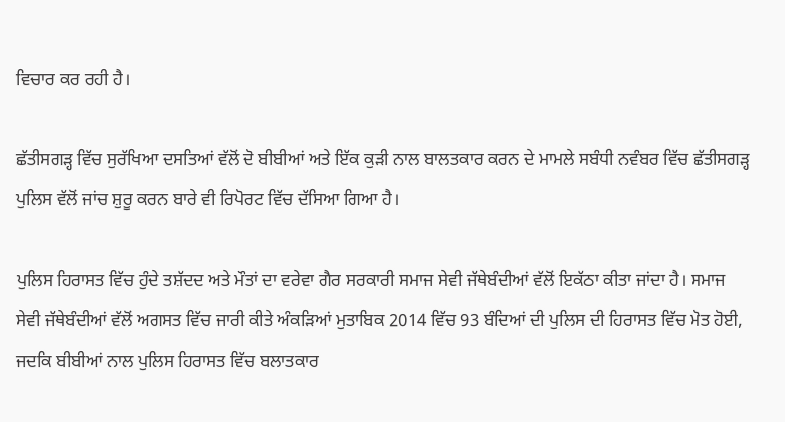ਵਿਚਾਰ ਕਰ ਰਹੀ ਹੈ।

ਛੱਤੀਸਗੜ੍ਹ ਵਿੱਚ ਸੁਰੱਖਿਆ ਦਸਤਿਆਂ ਵੱਲੋਂ ਦੋ ਬੀਬੀਆਂ ਅਤੇ ਇੱਕ ਕੁੜੀ ਨਾਲ ਬਾਲਤਕਾਰ ਕਰਨ ਦੇ ਮਾਮਲੇ ਸਬੰਧੀ ਨਵੰਬਰ ਵਿੱਚ ਛੱਤੀਸਗੜ੍ਹ ਪੁਲਿਸ ਵੱਲੋਂ ਜਾਂਚ ਸ਼ੁਰੂ ਕਰਨ ਬਾਰੇ ਵੀ ਰਿਪੋਰਟ ਵਿੱਚ ਦੱਸਿਆ ਗਿਆ ਹੈ।

ਪੁਲਿਸ ਹਿਰਾਸਤ ਵਿੱਚ ਹੁੰਦੇ ਤਸ਼ੱਦਦ ਅਤੇ ਮੌਤਾਂ ਦਾ ਵਰੇਵਾ ਗੈਰ ਸਰਕਾਰੀ ਸਮਾਜ ਸੇਵੀ ਜੱਥੇਬੰਦੀਆਂ ਵੱਲੋਂ ਇਕੱਠਾ ਕੀਤਾ ਜਾਂਦਾ ਹੈ। ਸਮਾਜ ਸੇਵੀ ਜੱਥੇਬੰਦੀਆਂ ਵੱਲੋਂ ਅਗਸਤ ਵਿੱਚ ਜਾਰੀ ਕੀਤੇ ਅੰਕੜਿਆਂ ਮੁਤਾਬਿਕ 2014 ਵਿੱਚ 93 ਬੰਦਿਆਂ ਦੀ ਪੁਲਿਸ ਦੀ ਹਿਰਾਸਤ ਵਿੱਚ ਮੋਤ ਹੋਈ, ਜਦਕਿ ਬੀਬੀਆਂ ਨਾਲ ਪੁਲਿਸ ਹਿਰਾਸਤ ਵਿੱਚ ਬਲਾਤਕਾਰ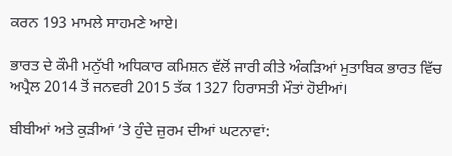ਕਰਨ 193 ਮਾਮਲੇ ਸਾਹਮਣੇ ਆਏ।

ਭਾਰਤ ਦੇ ਕੌਮੀ ਮਨੁੱਖੀ ਅਧਿਕਾਰ ਕਮਿਸ਼ਨ ਵੱਲੋਂ ਜਾਰੀ ਕੀਤੇ ਅੰਕੜਿਆਂ ਮੁਤਾਬਿਕ ਭਾਰਤ ਵਿੱਚ ਅਪ੍ਰੈਲ 2014 ਤੋਂ ਜਨਵਰੀ 2015 ਤੱਕ 1327 ਹਿਰਾਸਤੀ ਮੌਤਾਂ ਹੋਈਆਂ।

ਬੀਬੀਆਂ ਅਤੇ ਕੁੜੀਆਂ ’ਤੇ ਹੁੰਦੇ ਜ਼ੁਰਮ ਦੀਆਂ ਘਟਨਾਵਾਂ: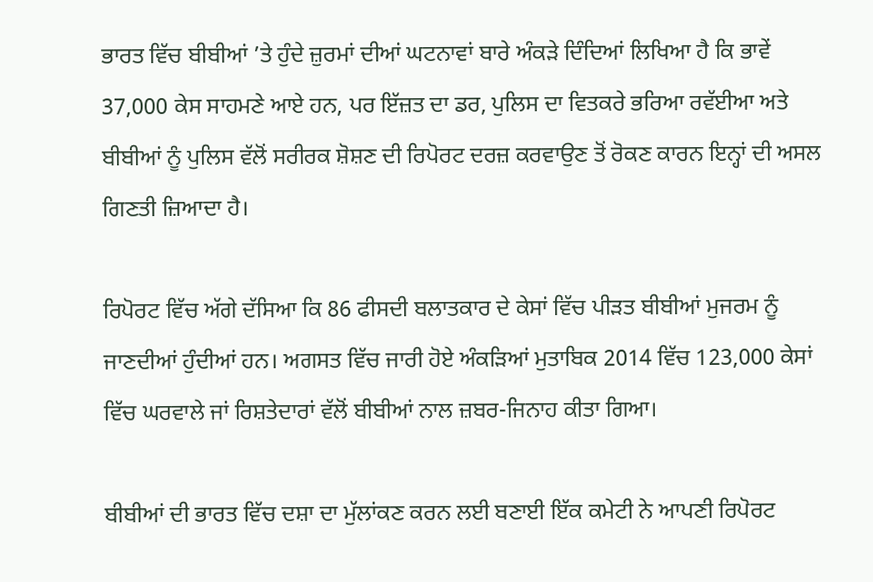ਭਾਰਤ ਵਿੱਚ ਬੀਬੀਆਂ ’ਤੇ ਹੁੰਦੇ ਜ਼ੁਰਮਾਂ ਦੀਆਂ ਘਟਨਾਵਾਂ ਬਾਰੇ ਅੰਕੜੇ ਦਿੰਦਿਆਂ ਲਿਖਿਆ ਹੈ ਕਿ ਭਾਵੇਂ 37,000 ਕੇਸ ਸਾਹਮਣੇ ਆਏ ਹਨ, ਪਰ ਇੱਜ਼ਤ ਦਾ ਡਰ, ਪੁਲਿਸ ਦਾ ਵਿਤਕਰੇ ਭਰਿਆ ਰਵੱਈਆ ਅਤੇ ਬੀਬੀਆਂ ਨੂੰ ਪੁਲਿਸ ਵੱਲੋਂ ਸਰੀਰਕ ਸ਼ੋਸ਼ਣ ਦੀ ਰਿਪੋਰਟ ਦਰਜ਼ ਕਰਵਾਉਣ ਤੋਂ ਰੋਕਣ ਕਾਰਨ ਇਨ੍ਹਾਂ ਦੀ ਅਸਲ ਗਿਣਤੀ ਜ਼ਿਆਦਾ ਹੈ।

ਰਿਪੋਰਟ ਵਿੱਚ ਅੱਗੇ ਦੱਸਿਆ ਕਿ 86 ਫੀਸਦੀ ਬਲਾਤਕਾਰ ਦੇ ਕੇਸਾਂ ਵਿੱਚ ਪੀੜਤ ਬੀਬੀਆਂ ਮੁਜਰਮ ਨੂੰ ਜਾਣਦੀਆਂ ਹੁੰਦੀਆਂ ਹਨ। ਅਗਸਤ ਵਿੱਚ ਜਾਰੀ ਹੋਏ ਅੰਕੜਿਆਂ ਮੁਤਾਬਿਕ 2014 ਵਿੱਚ 123,000 ਕੇਸਾਂ ਵਿੱਚ ਘਰਵਾਲੇ ਜਾਂ ਰਿਸ਼ਤੇਦਾਰਾਂ ਵੱਲੋਂ ਬੀਬੀਆਂ ਨਾਲ ਜ਼ਬਰ-ਜਿਨਾਹ ਕੀਤਾ ਗਿਆ।

ਬੀਬੀਆਂ ਦੀ ਭਾਰਤ ਵਿੱਚ ਦਸ਼ਾ ਦਾ ਮੁੱਲਾਂਕਣ ਕਰਨ ਲਈ ਬਣਾਈ ਇੱਕ ਕਮੇਟੀ ਨੇ ਆਪਣੀ ਰਿਪੋਰਟ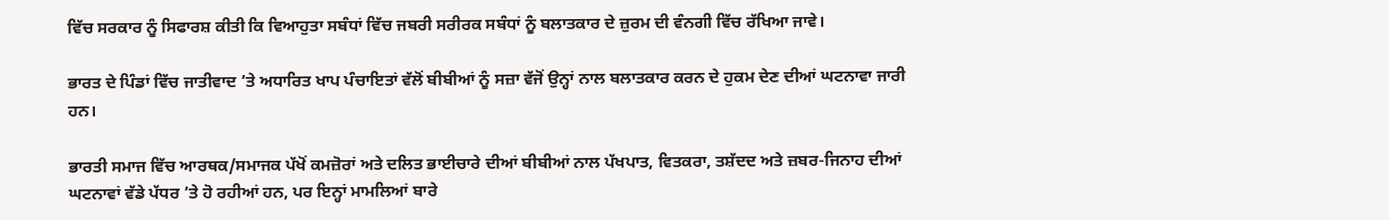ਵਿੱਚ ਸਰਕਾਰ ਨੂੰ ਸਿਫਾਰਸ਼ ਕੀਤੀ ਕਿ ਵਿਆਹੁਤਾ ਸਬੰਧਾਂ ਵਿੱਚ ਜਬਰੀ ਸਰੀਰਕ ਸਬੰਧਾਂ ਨੂੰ ਬਲਾਤਕਾਰ ਦੇ ਜ਼ੁਰਮ ਦੀ ਵੰਨਗੀ ਵਿੱਚ ਰੱਖਿਆ ਜਾਵੇ।

ਭਾਰਤ ਦੇ ਪਿੰਡਾਂ ਵਿੱਚ ਜਾਤੀਵਾਦ ’ਤੇ ਅਧਾਰਿਤ ਖਾਪ ਪੰਚਾਇਤਾਂ ਵੱਲੋਂ ਬੀਬੀਆਂ ਨੂੰ ਸਜ਼ਾ ਵੱਜੋਂ ਉਨ੍ਹਾਂ ਨਾਲ ਬਲਾਤਕਾਰ ਕਰਨ ਦੇ ਹੁਕਮ ਦੇਣ ਦੀਆਂ ਘਟਨਾਵਾ ਜਾਰੀ ਹਨ।

ਭਾਰਤੀ ਸਮਾਜ ਵਿੱਚ ਆਰਥਕ/ਸਮਾਜਕ ਪੱਖੋਂ ਕਮਜ਼ੋਰਾਂ ਅਤੇ ਦਲਿਤ ਭਾਈਚਾਰੇ ਦੀਆਂ ਬੀਬੀਆਂ ਨਾਲ ਪੱਖਪਾਤ, ਵਿਤਕਰਾ, ਤਸ਼ੱਦਦ ਅਤੇ ਜ਼ਬਰ-ਜਿਨਾਹ ਦੀਆਂ ਘਟਨਾਵਾਂ ਵੱਡੇ ਪੱਧਰ ’ਤੇ ਹੋ ਰਹੀਆਂ ਹਨ, ਪਰ ਇਨ੍ਹਾਂ ਮਾਮਲਿਆਂ ਬਾਰੇ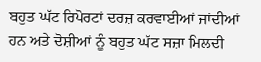ਬਹੁਤ ਘੱਟ ਰਿਪੋਰਟਾਂ ਦਰਜ਼ ਕਰਵਾਈਆਂ ਜਾਂਦੀਆਂ ਹਨ ਅਤੇ ਦੋਸ਼ੀਆਂ ਨੂੰ ਬਹੁਤ ਘੱਟ ਸਜ਼ਾ ਮਿਲਦੀ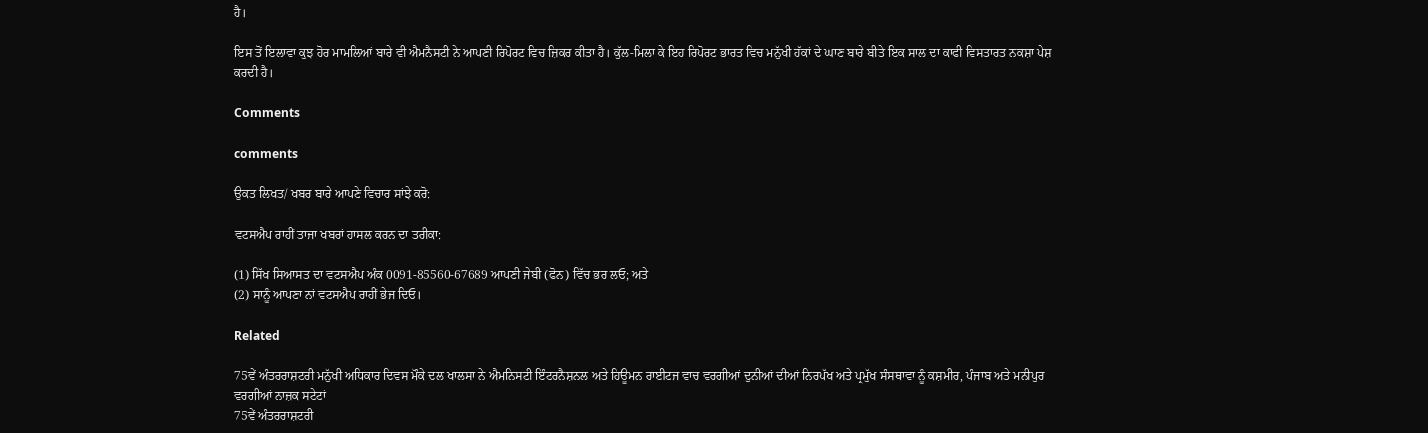ਹੈ।

ਇਸ ਤੋਂ ਇਲਾਵਾ ਕੁਝ ਹੋਰ ਮਾਮਲਿਆਂ ਬਾਰੇ ਵੀ ਐਮਨੈਸਟੀ ਨੇ ਆਪਣੀ ਰਿਪੋਰਟ ਵਿਚ ਜ਼ਿਕਰ ਕੀਤਾ ਹੈ। ਕੁੱਲ-ਮਿਲਾ ਕੇ ਇਹ ਰਿਪੋਰਟ ਭਾਰਤ ਵਿਚ ਮਨੁੱਖੀ ਹੱਕਾਂ ਦੇ ਘਾਣ ਬਾਰੇ ਬੀਤੇ ਇਕ ਸਾਲ ਦਾ ਕਾਫੀ ਵਿਸਤਾਰਤ ਨਕਸ਼ਾ ਪੇਸ਼ ਕਰਦੀ ਹੈ।

Comments

comments

ਉਕਤ ਲਿਖਤ/ ਖਬਰ ਬਾਰੇ ਆਪਣੇ ਵਿਚਾਰ ਸਾਂਝੇ ਕਰੋ:

ਵਟਸਐਪ ਰਾਹੀਂ ਤਾਜਾ ਖਬਰਾਂ ਹਾਸਲ ਕਰਨ ਦਾ ਤਰੀਕਾ:

(1) ਸਿੱਖ ਸਿਆਸਤ ਦਾ ਵਟਸਐਪ ਅੰਕ 0091-85560-67689 ਆਪਣੀ ਜੇਬੀ (ਫੋਨ) ਵਿੱਚ ਭਰ ਲਓ; ਅਤੇ
(2) ਸਾਨੂੰ ਆਪਣਾ ਨਾਂ ਵਟਸਐਪ ਰਾਹੀਂ ਭੇਜ ਦਿਓ।

Related

75ਵੇਂ ਅੰਤਰਰਾਸ਼ਟਰੀ ਮਨੁੱਖੀ ਅਧਿਕਾਰ ਦਿਵਸ ਮੌਕੇ ਦਲ ਖਾਲਸਾ ਨੇ ਐਮਨਿਸਟੀ ਇੰਟਰਨੈਸ਼ਨਲ ਅਤੇ ਹਿਊਮਨ ਰਾਈਟਜ ਵਾਚ ਵਰਗੀਆਂ ਦੁਨੀਆਂ ਦੀਆਂ ਨਿਰਪੱਖ ਅਤੇ ਪ੍ਰਮੁੱਖ ਸੰਸਥਾਵਾ ਨੂੰ ਕਸ਼ਮੀਰ, ਪੰਜਾਬ ਅਤੇ ਮਨੀਪੁਰ ਵਰਗੀਆਂ ਨਾਜ਼ਕ ਸਟੇਟਾਂ
75ਵੇਂ ਅੰਤਰਰਾਸ਼ਟਰੀ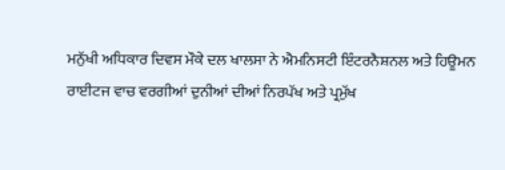ਮਨੁੱਖੀ ਅਧਿਕਾਰ ਦਿਵਸ ਮੌਕੇ ਦਲ ਖਾਲਸਾ ਨੇ ਐਮਨਿਸਟੀ ਇੰਟਰਨੈਸ਼ਨਲ ਅਤੇ ਹਿਊਮਨ ਰਾਈਟਜ ਵਾਚ ਵਰਗੀਆਂ ਦੁਨੀਆਂ ਦੀਆਂ ਨਿਰਪੱਖ ਅਤੇ ਪ੍ਰਮੁੱਖ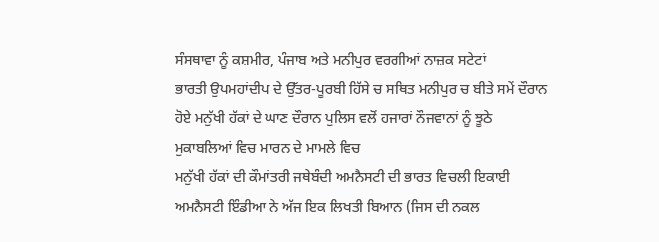ਸੰਸਥਾਵਾ ਨੂੰ ਕਸ਼ਮੀਰ, ਪੰਜਾਬ ਅਤੇ ਮਨੀਪੁਰ ਵਰਗੀਆਂ ਨਾਜ਼ਕ ਸਟੇਟਾਂ
ਭਾਰਤੀ ਉਪਮਹਾਂਦੀਪ ਦੇ ਉੱਤਰ-ਪੂਰਬੀ ਹਿੱਸੇ ਚ ਸਥਿਤ ਮਨੀਪੁਰ ਚ ਬੀਤੇ ਸਮੇਂ ਦੌਰਾਨ ਹੋਏ ਮਨੁੱਖੀ ਹੱਕਾਂ ਦੇ ਘਾਣ ਦੌਰਾਨ ਪੁਲਿਸ ਵਲੋਂ ਹਜਾਰਾਂ ਨੌਜਵਾਨਾਂ ਨੂੰ ਝੂਠੇ ਮੁਕਾਬਲਿਆਂ ਵਿਚ ਮਾਰਨ ਦੇ ਮਾਮਲੇ ਵਿਚ
ਮਨੁੱਖੀ ਹੱਕਾਂ ਦੀ ਕੌਮਾਂਤਰੀ ਜਥੇਬੰਦੀ ਅਮਨੈਸਟੀ ਦੀ ਭਾਰਤ ਵਿਚਲੀ ਇਕਾਈ ਅਮਨੈਸਟੀ ਇੰਡੀਆ ਨੇ ਅੱਜ ਇਕ ਲਿਖਤੀ ਬਿਆਨ (ਜਿਸ ਦੀ ਨਕਲ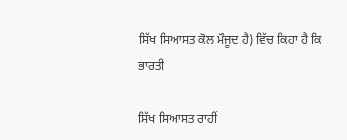ਸਿੱਖ ਸਿਆਸਤ ਕੋਲ ਮੌਜੂਦ ਹੈ) ਵਿੱਚ ਕਿਹਾ ਹੈ ਕਿ ਭਾਰਤੀ

ਸਿੱਖ ਸਿਆਸਤ ਰਾਹੀਂ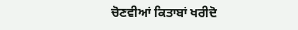ਚੋਣਵੀਆਂ ਕਿਤਾਬਾਂ ਖਰੀਦੋ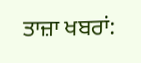ਤਾਜ਼ਾ ਖਬਰਾਂ: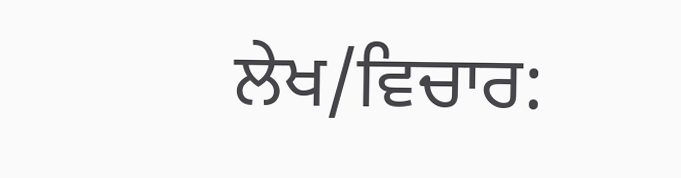ਲੇਖ/ਵਿਚਾਰ: